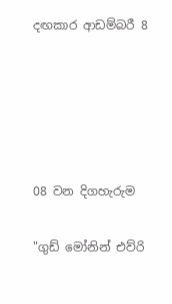දඟකාර ආඩම්බරී 8





08 වන දිගහැරුම

"ගුඩ් මෝනින් එව්රි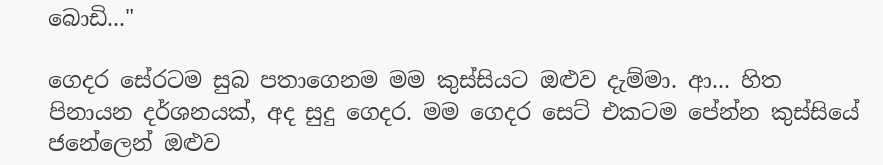බොඩි..."

ගෙදර සේරටම සුබ පතාගෙනම මම කුස්සියට ඔළුව දැම්මා. ආ... හිත පිනායන දර්ශනයක්, අද සුදු ගෙදර. මම ගෙදර සෙට් එකටම පේන්න කුස්සියේ ජනේලෙන් ඔළුව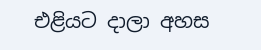එළියට දාලා අහස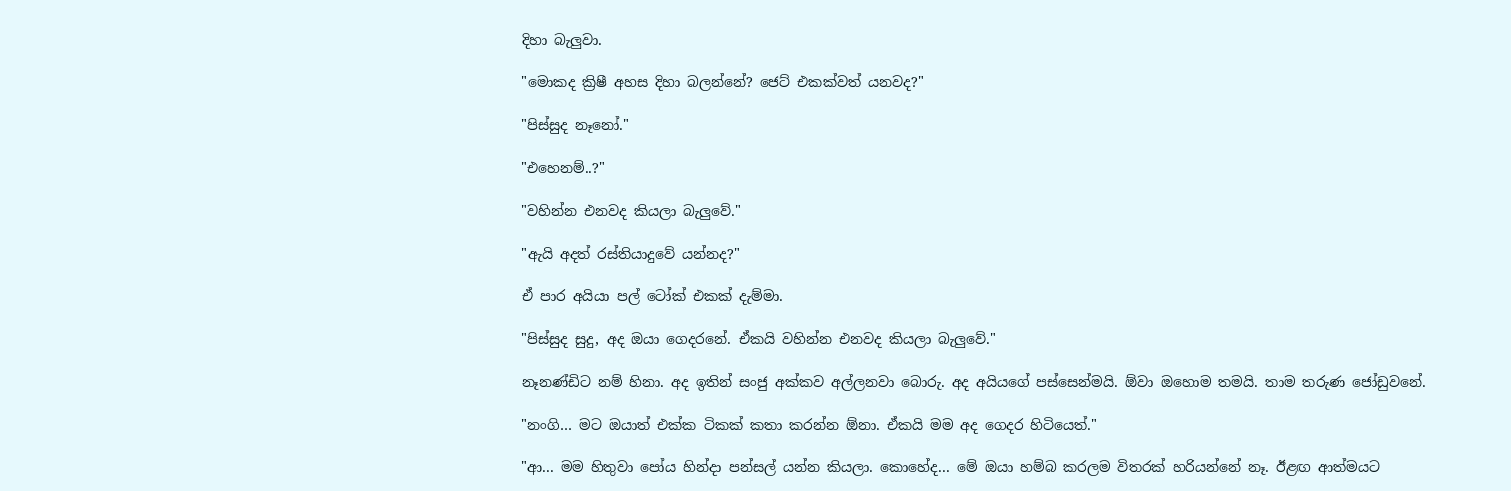දිහා බැලුවා.

"මොකද ක්‍රිෂී අහස දිහා බලන්නේ? ජෙට් එකක්වත් යනවද?"

"පිස්සුද නෑනෝ."

"එහෙනම්..?"

"වහින්න එනවද කියලා බැලුවේ."

"ඇයි අදත් රස්තියාදුවේ යන්නද?"

ඒ පාර අයියා පල් ටෝක් එකක් දැම්මා.

"පිස්සුද සුදු, අද ඔයා ගෙදරනේ. ඒකයි වහින්න එනවද කියලා බැලුවේ."

නෑනණ්ඩිට නම් හිනා. අද ඉතින් සංජු අක්කව අල්ලනවා බොරු. අද අයියගේ පස්සෙන්මයි. ඕවා ඔහොම තමයි. තාම තරුණ ජෝඩුවනේ.

"නංගි… මට ඔයාත් එක්ක ටිකක් කතා කරන්න ඕනා. ඒකයි මම අද ගෙදර හිටියෙත්."

"ආ... මම හිතුවා පෝය හින්දා පන්සල් යන්න කියලා. කොහේද... මේ ඔයා හම්බ කරලම විතරක් හරියන්නේ නෑ. ඊළඟ ආත්මයට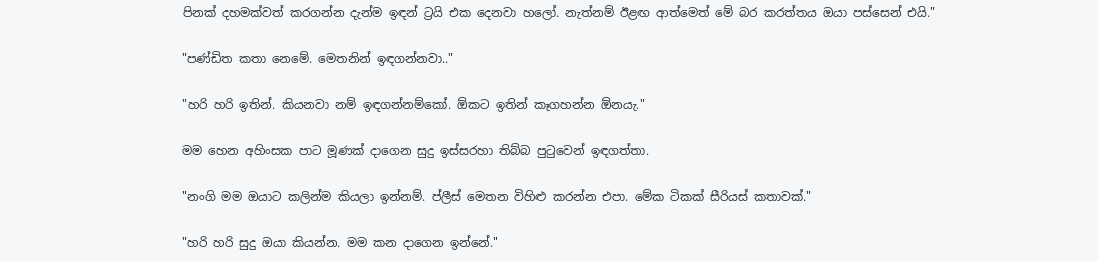පිනක් දහමක්වත් කරගන්න දැන්ම ඉඳන් ට්‍රයි එක දෙනවා හලෝ. නැත්නම් ඊළඟ ආත්මෙත් මේ බර කරත්තය ඔයා පස්සෙන් එයි."

"පණ්ඩිත කතා නෙමේ. මෙතනින් ඉඳගන්නවා.."

"හරි හරි ඉතින්. කියනවා නම් ඉඳගන්නම්කෝ. ඕකට ඉතින් කෑගහන්න ඕනයැ."

මම හෙන අහිංසක පාට මූණක් දාගෙන සුදු ඉස්සරහා තිබ්බ පුටුවෙන් ඉඳගත්තා.

"නංගි මම ඔයාට කලින්ම කියලා ඉන්නම්. ප්ලීස් මෙතන විහිළු කරන්න එපා. මේක ටිකක් සීරියස් කතාවක්."

"හරි හරි සුදු ඔයා කියන්න. මම කන දාගෙන ඉන්නේ."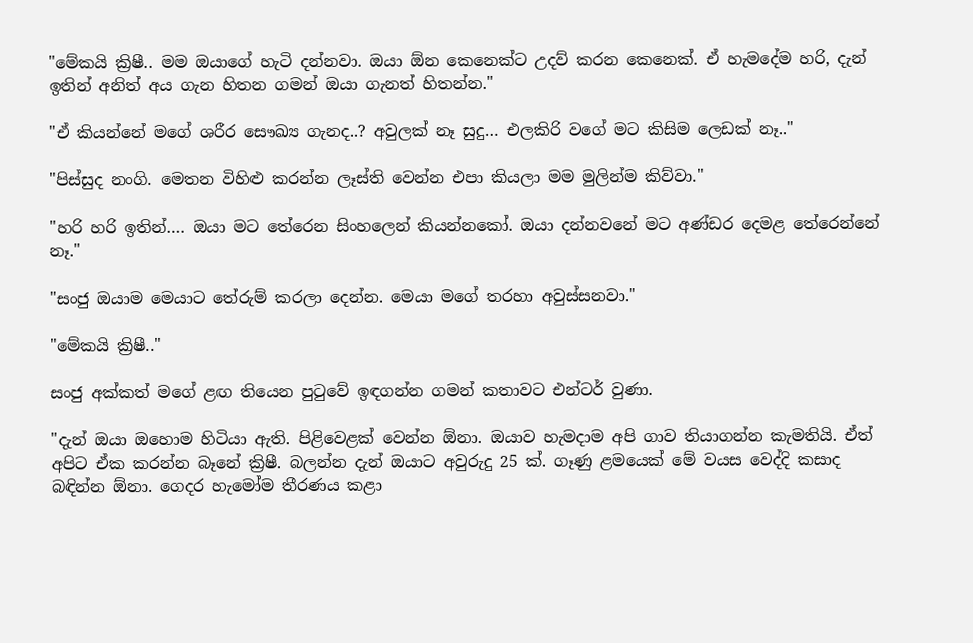"මේකයි ක්‍රිෂී.. මම ඔයාගේ හැටි දන්නවා. ඔයා ඕන කෙනෙක්ට උදව් කරන කෙනෙක්. ඒ හැමදේම හරි, දැන් ඉතින් අනිත් අය ගැන හිතන ගමන් ඔයා ගැනත් හිතන්න."

"ඒ කියන්නේ මගේ ශරීර සෞඛ්‍ය ගැනද..? අවුලක් නෑ සුදු… එලකිරි වගේ මට කිසිම ලෙඩක් නෑ.."

"පිස්සුද නංගි. මෙතන විහිළු කරන්න ලෑස්ති වෙන්න එපා කියලා මම මුලින්ම කිව්වා."

"හරි හරි ඉතින්…. ඔයා මට තේරෙන සිංහලෙන් කියන්නකෝ. ඔයා දන්නවනේ මට අණ්ඩර දෙමළ තේරෙන්නේ නෑ."

"සංජු ඔයාම මෙයාට තේරුම් කරලා දෙන්න. මෙයා මගේ තරහා අවුස්සනවා."

"මේකයි ක්‍රිෂී.."

සංජු අක්කත් මගේ ළඟ තියෙන පුටුවේ ඉඳගන්න ගමන් කතාවට එන්ටර් වුණා.

"දැන් ඔයා ඔහොම හිටියා ඇති. පිළිවෙළක් වෙන්න ඕනා. ඔයාව හැමදාම අපි ගාව තියාගන්න කැමතියි. ඒත් අපිට ඒක කරන්න බෑනේ ක්‍රිෂී. බලන්න දැන් ඔයාට අවුරුදු 25 ක්. ගෑණු ළමයෙක් මේ වයස වෙද්දි කසාද බඳින්න ඕනා. ගෙදර හැමෝම තීරණය කළා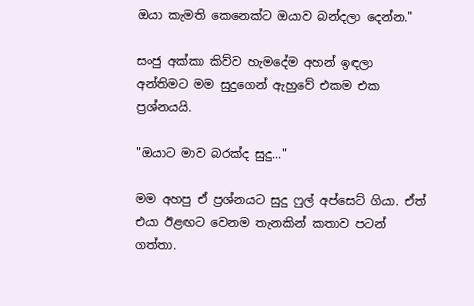ඔයා කැමති කෙනෙක්ට ඔයාව බන්දලා දෙන්න."

සංජු අක්කා කිව්ව හැමදේම අහන් ඉඳලා අන්තිමට මම සුදුගෙන් ඇහුවේ එකම එක ප්‍රශ්නයයි.

"ඔයාට මාව බරක්ද සුදු..."

මම අහපු ඒ ප්‍රශ්නයට සුදු ෆුල් අප්සෙට් ගියා. ඒත් එයා ඊළඟට වෙනම තැනකින් කතාව පටන් ගත්තා.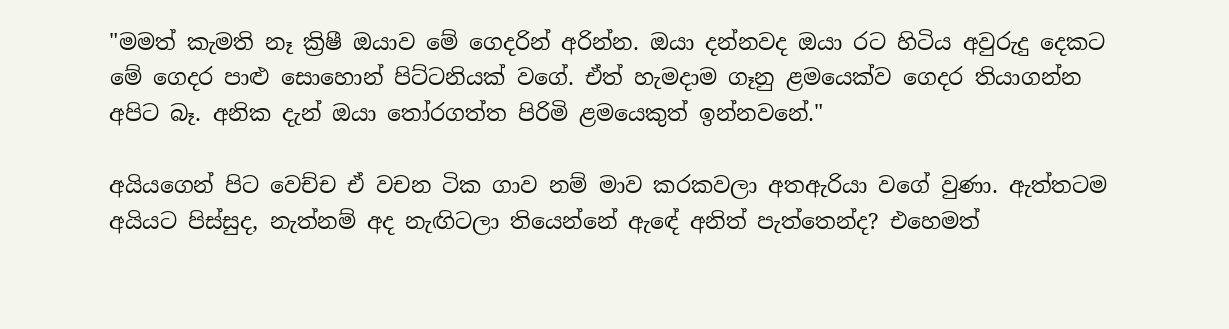"මමත් කැමති නෑ ක්‍රිෂී ඔයාව මේ ගෙදරින් අරින්න. ඔයා දන්නවද ඔයා රට හිටිය අවුරුදු දෙකට මේ ගෙදර පාළු සොහොන් පිට්ටනියක් වගේ. ඒත් හැමදාම ගෑනු ළමයෙක්ව ගෙදර තියාගන්න අපිට බෑ. අනික දැන් ඔයා තෝරගත්ත පිරිමි ළමයෙකුත් ඉන්නවනේ."

අයියගෙන් පිට වෙච්ච ඒ වචන ටික ගාව නම් මාව කරකවලා අතඇරියා වගේ වුණා. ඇත්තටම අයියට පිස්සුද, නැත්නම් අද නැඟිටලා තියෙන්නේ ඇඳේ අනිත් පැත්තෙන්ද? එහෙමත්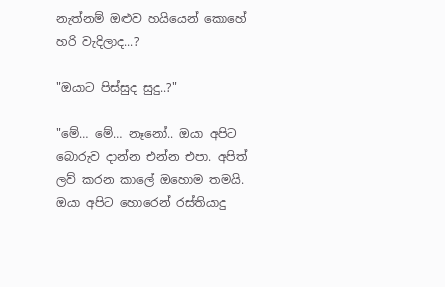නැත්නම් ඔළුව හයියෙන් කොහේ හරි වැදිලාද...?

"ඔයාට පිස්සුද සුදු..?"

"මේ… මේ… නෑනෝ.. ඔයා අපිට බොරුව දාන්න එන්න එපා. අපිත් ලව් කරන කාලේ ඔහොම තමයි. ඔයා අපිට හොරෙන් රස්තියාදු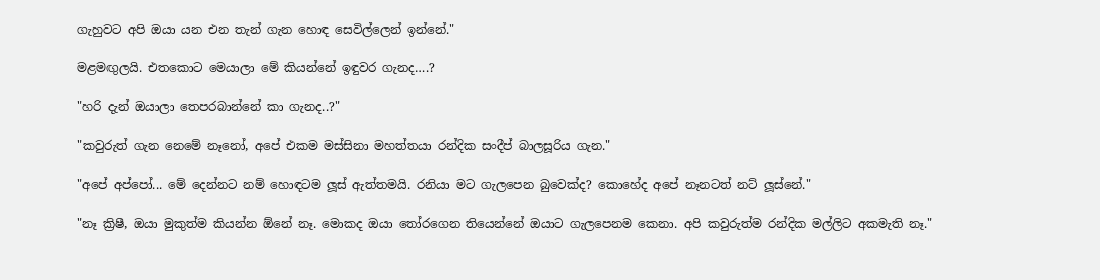ගැහුවට අපි ඔයා යන එන තැන් ගැන හොඳ සෙවිල්ලෙන් ඉන්නේ."

මළමඟුලයි. එතකොට මෙයාලා මේ කියන්නේ ඉඳුවර ගැනද….?

"හරි දැන් ඔයාලා තෙපරබාන්නේ කා ගැනද..?"

"කවුරුත් ගැන නෙමේ නෑනෝ, අපේ එකම මස්සිනා මහත්තයා රන්දික සංදීප් බාලසූරිය ගැන."

"අපේ අප්පෝ... මේ දෙන්නට නම් හොඳටම ලූස් ඇත්තමයි. රනියා මට ගැලපෙන බුවෙක්ද? කොහේද අපේ නෑනටත් නට් ලූස්නේ."

"නෑ ක්‍රිෂී, ඔයා මුකුත්ම කියන්න ඕනේ නෑ. මොකද ඔයා තෝරගෙන තියෙන්නේ ඔයාට ගැලපෙනම කෙනා. අපි කවුරුත්ම රන්දික මල්ලිට අකමැති නෑ."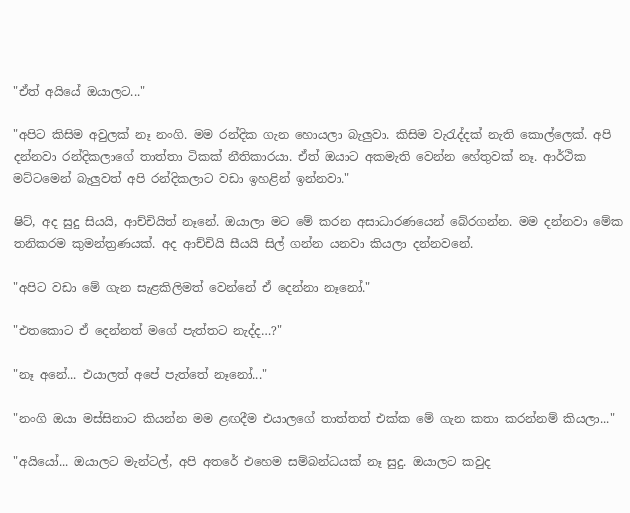"ඒත් අයියේ ඔයාලට..."

"අපිට කිසිම අවුලක් නෑ නංගි. මම රන්දික ගැන හොයලා බැලුවා. කිසිම වැරැද්දක් නැති කොල්ලෙක්. අපි දන්නවා රන්දිකලාගේ තාත්තා ටිකක් නීතිකාරයා. ඒත් ඔයාට අකමැති වෙන්න හේතුවක් නෑ. ආර්ථික මට්ටමෙන් බැලුවත් අපි රන්දිකලාට වඩා ඉහළින් ඉන්නවා."

ෂිට්, අද සුදු සියයි, ආච්චියිත් නෑනේ. ඔයාලා මට මේ කරන අසාධාරණයෙන් බේරගන්න. මම දන්නවා මේක තනිකරම කුමන්ත්‍රණයක්. අද ආච්චියි සීයයි සිල් ගන්න යනවා කියලා දන්නවනේ.

"අපිට වඩා මේ ගැන සැළකිලිමත් වෙන්නේ ඒ දෙන්නා නෑනෝ."

"එතකොට ඒ දෙන්නත් මගේ පැත්තට නැද්ද…?"

"නෑ අනේ... එයාලත් අපේ පැත්තේ නෑනෝ..."

"නංගි ඔයා මස්සිනාට කියන්න මම ළඟදීම එයාලගේ තාත්තත් එක්ක මේ ගැන කතා කරන්නම් කියලා..."

"අයියෝ... ඔයාලට මැන්ටල්, අපි අතරේ එහෙම සම්බන්ධයක් නෑ සුදු. ඔයාලට කවුද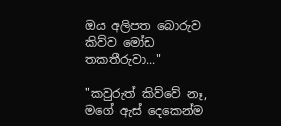ඔය අලිපත බොරුව කිව්ව මෝඩ තකතීරුවා..."

"කවුරුත් කිව්වේ නෑ, මගේ ඇස් දෙකෙන්ම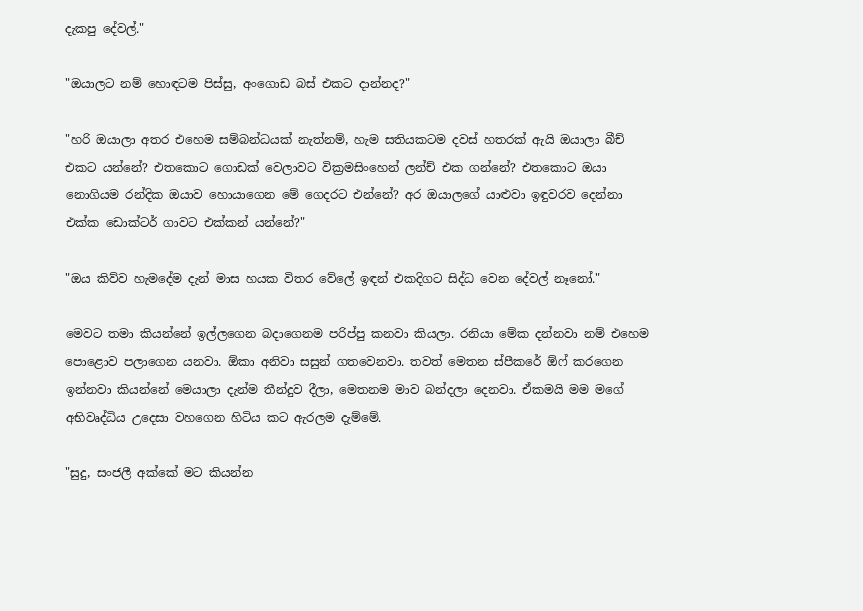දැකපු දේවල්."

"ඔයාලට නම් හොඳටම පිස්සු, අංගොඩ බස් එකට දාන්නද?"

"හරි ඔයාලා අතර එහෙම සම්බන්ධයක් නැත්නම්, හැම සතියකටම දවස් හතරක් ඇයි ඔයාලා බීච් එකට යන්නේ? එතකොට ගොඩක් වෙලාවට වික්‍රමසිංහෙන් ලන්ච් එක ගන්නේ? එතකොට ඔයා නොගියම රන්දික ඔයාව හොයාගෙන මේ ගෙදරට එන්නේ? අර ඔයාලගේ යාළුවා ඉඳුවරව දෙන්නා එක්ක ඩොක්ටර් ගාවට එක්කන් යන්නේ?"

"ඔය කිව්ව හැමදේම දැන් මාස හයක විතර වේලේ ඉඳන් එකදිගට සිද්ධ වෙන දේවල් නෑනෝ."

මෙවට තමා කියන්නේ ඉල්ලගෙන බදාගෙනම පරිප්පු කනවා කියලා. රනියා මේක දන්නවා නම් එහෙම පොළොව පලාගෙන යනවා. ඕකා අනිවා සසුන් ගතවෙනවා. තවත් මෙතන ස්පීකරේ ඕෆ් කරගෙන ඉන්නවා කියන්නේ මෙයාලා දැන්ම තීන්දුව දීලා, මෙතනම මාව බන්දලා දෙනවා. ඒකමයි මම මගේ අභිවෘද්ධිය උදෙසා වහගෙන හිටිය කට ඇරලම දැම්මේ.

"සුදු, සංජලී අක්කේ මට කියන්න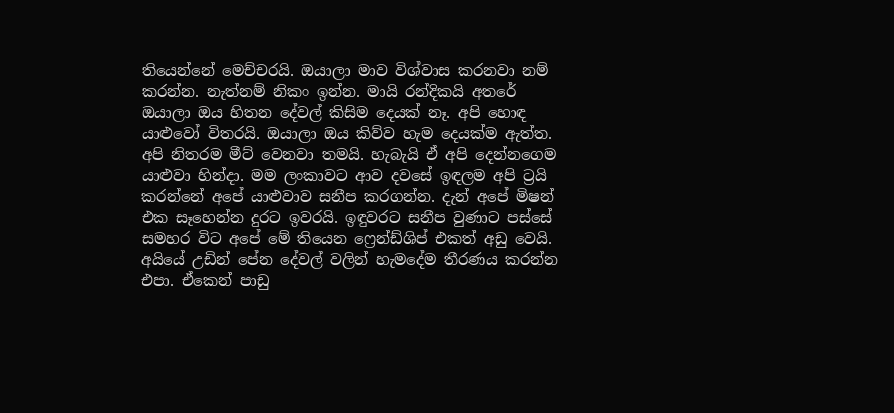තියෙන්නේ මෙච්චරයි. ඔයාලා මාව විශ්වාස කරනවා නම් කරන්න. නැත්නම් නිකං ඉන්න. මායි රන්දිකයි අතරේ ඔයාලා ඔය හිතන දේවල් කිසිම දෙයක් නෑ. අපි හොඳ යාළුවෝ විතරයි. ඔයාලා ඔය කිව්ව හැම දෙයක්ම ඇත්ත. අපි නිතරම මීට් වෙනවා තමයි. හැබැයි ඒ අපි දෙන්නගෙම යාළුවා හින්දා. මම ලංකාවට ආව දවසේ ඉඳලම අපි ට්‍රයි කරන්නේ අපේ යාළුවාව සනීප කරගන්න. දැන් අපේ මිෂන් එක සෑහෙන්න දුරට ඉවරයි. ඉඳුවරට සනීප වුණාට පස්සේ සමහර විට අපේ මේ තියෙන ෆ්‍රෙන්ඩ්ශිප් එකත් අඩු වෙයි. අයියේ උඩින් පේන දේවල් වලින් හැමදේම තීරණය කරන්න එපා. ඒකෙන් පාඩු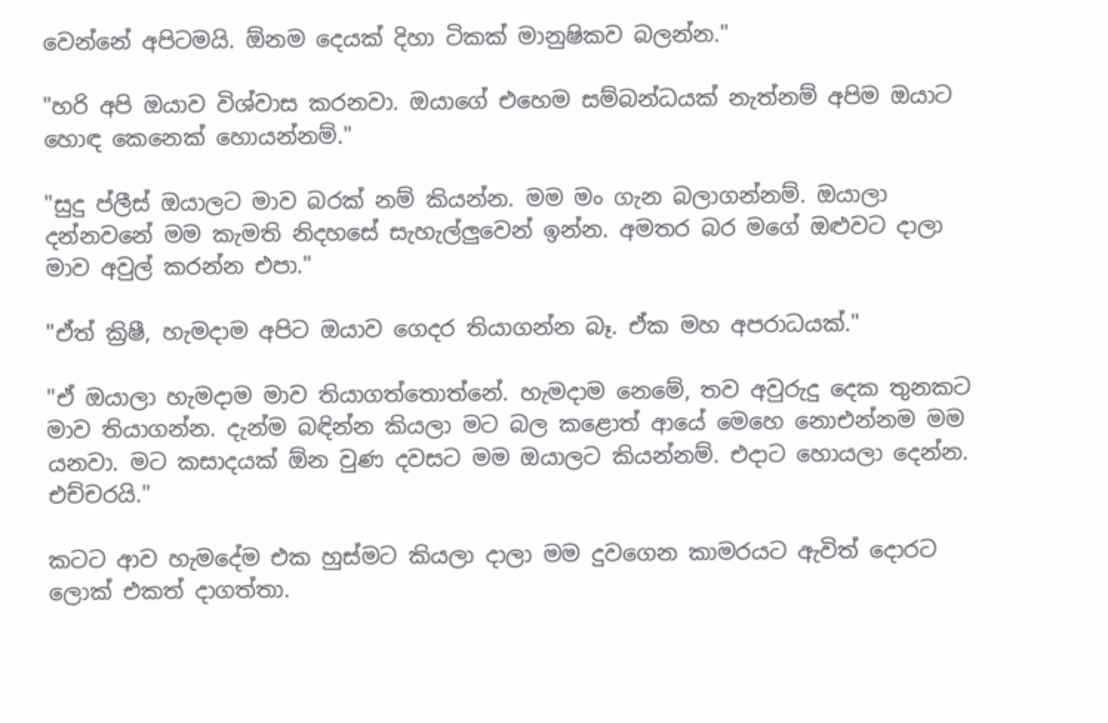වෙන්නේ අපිටමයි. ඕනම දෙයක් දිහා ටිකක් මානුෂිකව බලන්න."

"හරි අපි ඔයාව විශ්වාස කරනවා. ඔයාගේ එහෙම සම්බන්ධයක් නැත්නම් අපිම ඔයාට හොඳ කෙනෙක් හොයන්නම්."

"සුදු ප්ලීස් ඔයාලට මාව බරක් නම් කියන්න. මම මං ගැන බලාගන්නම්. ඔයාලා දන්නවනේ මම කැමති නිදහසේ සැහැල්ලුවෙන් ඉන්න. අමතර බර මගේ ඔළුවට දාලා මාව අවුල් කරන්න එපා."

"ඒත් ක්‍රිෂී, හැමදාම අපිට ඔයාව ගෙදර තියාගන්න බෑ. ඒක මහ අපරාධයක්."

"ඒ ඔයාලා හැමදාම මාව තියාගත්තොත්නේ. හැමදාම නෙමේ, තව අවුරුදු දෙක තුනකට මාව තියාගන්න. දැන්ම බඳින්න කියලා මට බල කළොත් ආයේ මෙහෙ නොඑන්නම මම යනවා. මට කසාදයක් ඕන වුණ දවසට මම ඔයාලට කියන්නම්. එදාට හොයලා දෙන්න. එච්චරයි."

කටට ආව හැමදේම එක හුස්මට කියලා දාලා මම දුවගෙන කාමරයට ඇවිත් දොරට ලොක් එකත් දාගත්තා.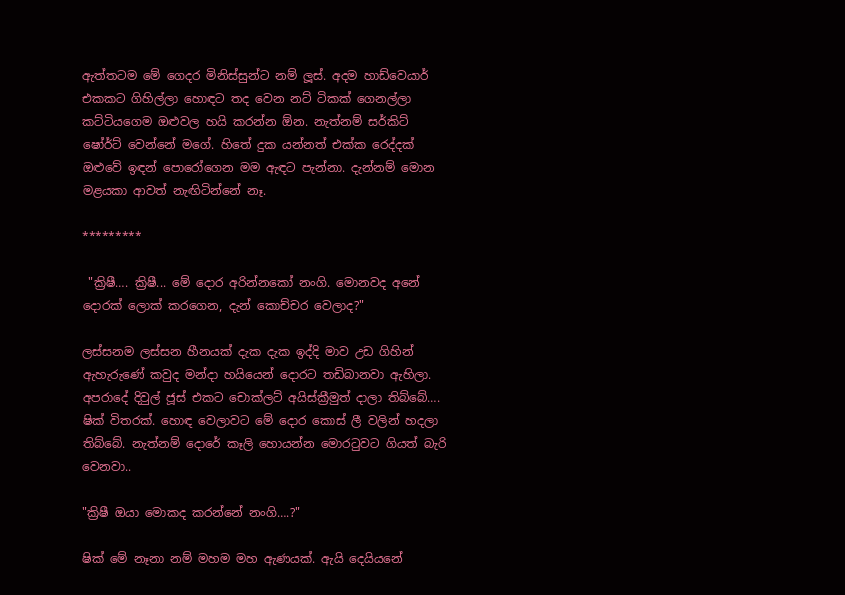ඇත්තටම මේ ගෙදර මිනිස්සුන්ට නම් ලූස්. අදම හාඩ්වෙයාර් එකකට ගිහිල්ලා හොඳට තද වෙන නට් ටිකක් ගෙනල්ලා කට්ටියගෙම ඔළුවල හයි කරන්න ඕන. නැත්නම් සර්කිට් ෂෝර්ට් වෙන්නේ මගේ. හිතේ දුක යන්නත් එක්ක රෙද්දක් ඔළුවේ ඉඳන් පොරෝගෙන මම ඇඳට පැන්නා. දැන්නම් මොන මළයකා ආවත් නැඟිටින්නේ නෑ.

*********

 "ක්‍රිෂී…. ක්‍රිෂී... මේ දොර අරින්නකෝ නංගි. මොනවද අනේ දොරක් ලොක් කරගෙන, දැන් කොච්චර වෙලාද?"

ලස්සනම ලස්සන හීනයක් දැක දැක ඉද්දි මාව උඩ ගිහින් ඇහැරුණේ කවුද මන්දා හයියෙන් දොරට තඩිබානවා ඇහිලා. අපරාදේ දිවුල් ජූස් එකට චොක්ලට් අයිස්ක්‍රීමුත් දාලා තිබ්බේ…. ෂික් විතරක්. හොඳ වෙලාවට මේ දොර කොස් ලී වලින් හදලා තිබ්බේ. නැත්නම් දොරේ කෑලි හොයන්න මොරටුවට ගියත් බැරි වෙනවා..

"ක්‍රිෂී ඔයා මොකද කරන්නේ නංගි….?"

ෂික් මේ නෑනා නම් මහම මහ ඇණයක්. ඇයි දෙයියනේ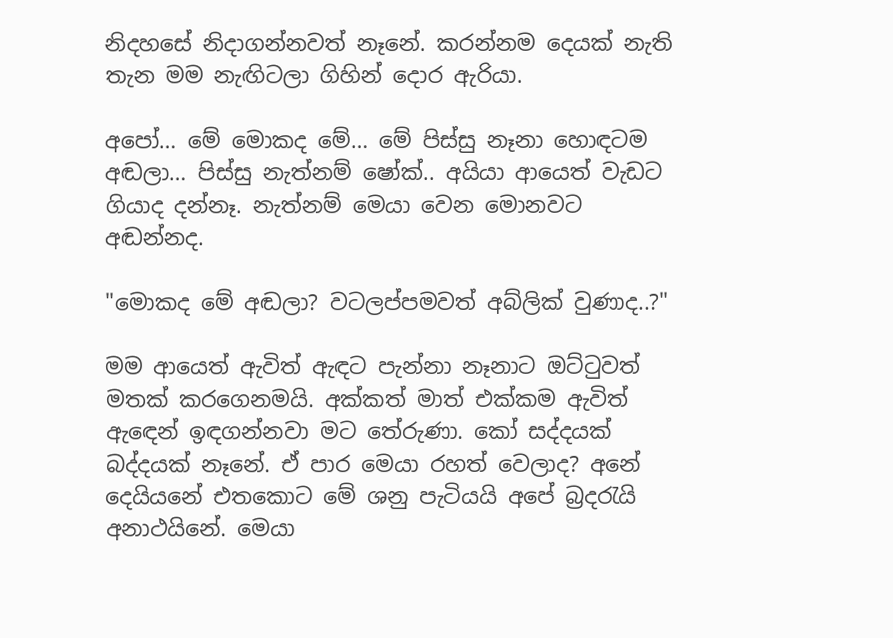නිදහසේ නිදාගන්නවත් නෑනේ. කරන්නම දෙයක් නැති තැන මම නැඟිටලා ගිහින් දොර ඇරියා.

අපෝ… මේ මොකද මේ… මේ පිස්සු නෑනා හොඳටම අඬලා… පිස්සු නැත්නම් ෂෝක්.. අයියා ආයෙත් වැඩට ගියාද දන්නෑ. නැත්නම් මෙයා වෙන මොනවට අඬන්නද.

"මොකද මේ අඬලා? වටලප්පමවත් අබ්ලික් වුණාද..?"

මම ආයෙත් ඇවිත් ඇඳට පැන්නා නෑනාට ඔට්ටුවත් මතක් කරගෙනමයි. අක්කත් මාත් එක්කම ඇවිත් ඇඳෙන් ඉඳගන්නවා මට තේරුණා. කෝ සද්දයක් බද්දයක් නෑනේ. ඒ පාර මෙයා රහත් වෙලාද? අනේ දෙයියනේ එතකොට මේ ශනු පැටියයි අපේ බ්‍රදරැයි අනාථයිනේ. මෙයා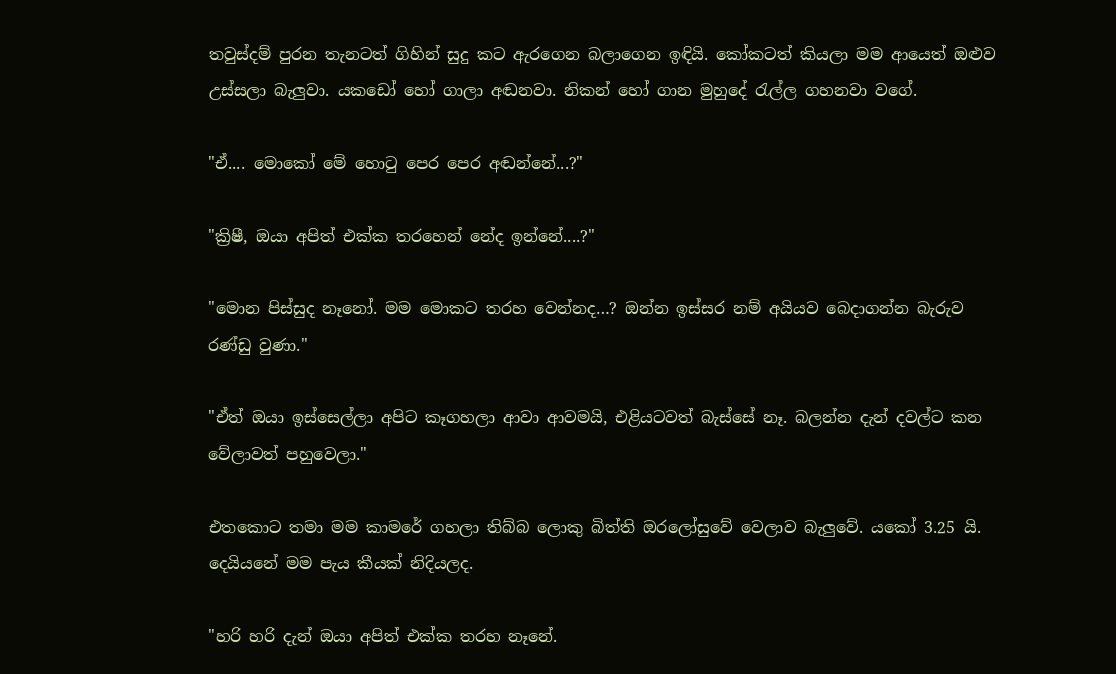තවුස්දම් පුරන තැනටත් ගිහින් සුදු කට ඇරගෙන බලාගෙන ඉඳියි. කෝකටත් කියලා මම ආයෙත් ඔළුව උස්සලා බැලුවා. යකඩෝ හෝ ගාලා අඬනවා. නිකන් හෝ ගාන මුහුදේ රැල්ල ගහනවා වගේ.

"ඒ.... මොකෝ මේ හොටු පෙර පෙර අඬන්නේ...?"

"ක්‍රිෂී, ඔයා අපිත් එක්ක තරහෙන් නේද ඉන්නේ....?"

"මොන පිස්සුද නෑනෝ. මම මොකට තරහ වෙන්නද…? ඔන්න ඉස්සර නම් අයියව බෙදාගන්න බැරුව රණ්ඩු වුණා."

"ඒත් ඔයා ඉස්සෙල්ලා අපිට කෑගහලා ආවා ආවමයි, එළියටවත් බැස්සේ නෑ. බලන්න දැන් දවල්ට කන වේලාවත් පහුවෙලා."

එතකොට තමා මම කාමරේ ගහලා තිබ්බ ලොකු බිත්ති ඔරලෝසුවේ වෙලාව බැලුවේ. යකෝ 3.25 යි. දෙයියනේ මම පැය කීයක් නිදියලද.

"හරි හරි දැන් ඔයා අපිත් එක්ක තරහ නෑනේ.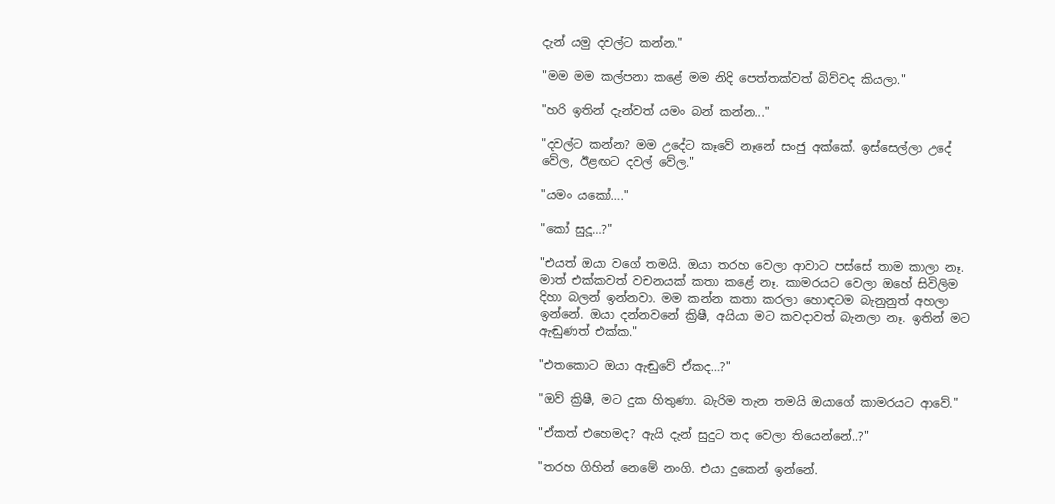දැන් යමු දවල්ට කන්න."

"මම මම කල්පනා කළේ මම නිදි පෙත්තක්වත් බිව්වද කියලා."

"හරි ඉතින් දැන්වත් යමං බන් කන්න..."

"දවල්ට කන්න? මම උදේට කෑවේ නෑනේ සංජු අක්කේ. ඉස්සෙල්ලා උදේ වේල, ඊළඟට දවල් වේල."

"යමං යකෝ…."

"කෝ සුදූ…?"

"එයත් ඔයා වගේ තමයි. ඔයා තරහ වෙලා ආවාට පස්සේ තාම කාලා නෑ. මාත් එක්කවත් වචනයක් කතා කළේ නෑ. කාමරයට වෙලා ඔහේ සිවිලිම දිහා බලන් ඉන්නවා. මම කන්න කතා කරලා හොඳටම බැනුනුත් අහලා ඉන්නේ. ඔයා දන්නවනේ ක්‍රිෂී, අයියා මට කවදාවත් බැනලා නෑ. ඉතින් මට ඇඬුණත් එක්ක."

"එතකොට ඔයා ඇඬුවේ ඒකද…?"

"ඔව් ක්‍රිෂී, මට දුක හිතුණා. බැරිම තැන තමයි ඔයාගේ කාමරයට ආවේ."

"ඒකත් එහෙමද? ඇයි දැන් සුදුට තද වෙලා තියෙන්නේ..?"

"තරහ ගිහින් නෙමේ නංගි. එයා දුකෙන් ඉන්නේ.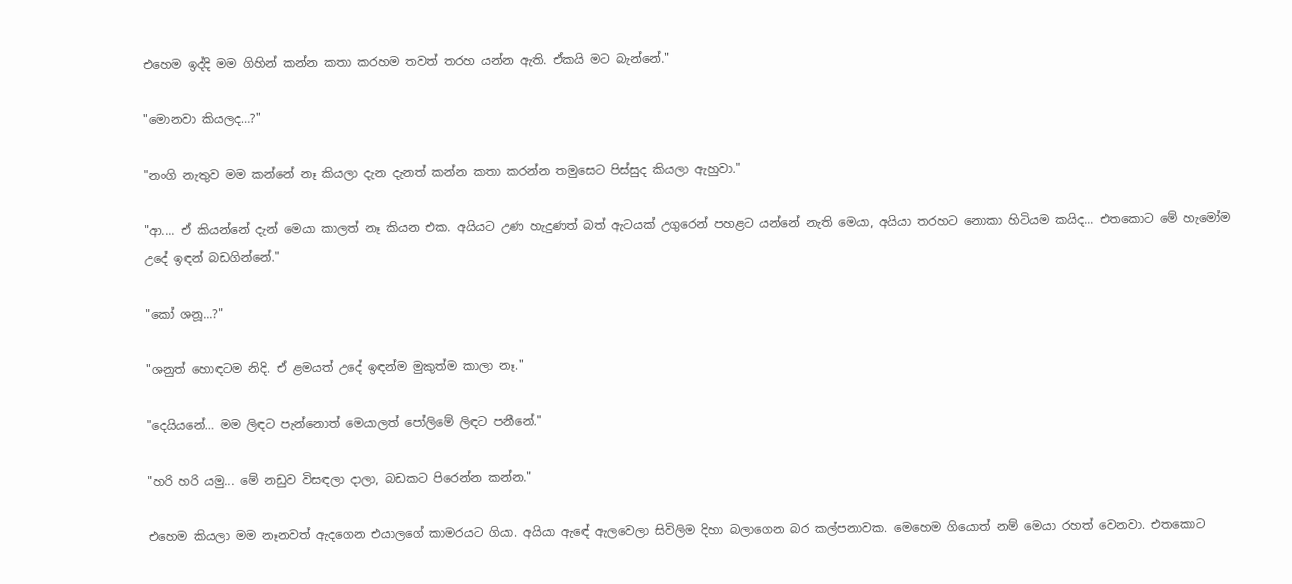එහෙම ඉද්දි මම ගිහින් කන්න කතා කරහම තවත් තරහ යන්න ඇති. ඒකයි මට බැන්නේ."

"මොනවා කියලද…?"

"නංගි නැතුව මම කන්නේ නෑ කියලා දැන දැනත් කන්න කතා කරන්න තමුසෙට පිස්සුද කියලා ඇහුවා."

"ආ.... ඒ කියන්නේ දැන් මෙයා කාලත් නෑ කියන එක. අයියට උණ හැදුණත් බත් ඇටයක් උගුරෙන් පහළට යන්නේ නැති මෙයා, අයියා තරහට නොකා හිටියම කයිද... එතකොට මේ හැමෝම උදේ ඉඳන් බඩගින්නේ."

"කෝ ශනූ...?"

"ශනුත් හොඳටම නිදි. ඒ ළමයත් උදේ ඉඳන්ම මුකුත්ම කාලා නෑ."

"දෙයියනේ… මම ලිඳට පැන්නොත් මෙයාලත් පෝලිමේ ලිඳට පනීනේ."

"හරි හරි යමු... මේ නඩුව විසඳලා දාලා, බඩකට පිරෙන්න කන්න."

එහෙම කියලා මම නෑනවත් ඇදගෙන එයාලගේ කාමරයට ගියා. අයියා ඇඳේ ඇලවෙලා සිවිලිම දිහා බලාගෙන බර කල්පනාවක. මෙහෙම ගියොත් නම් මෙයා රහත් වෙනවා. එතකොට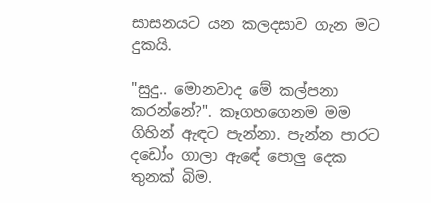සාසනයට යන කලදසාව ගැන මට දුකයි.

"සුදු.. මොනවාද මේ කල්පනා කරන්නේ?". කෑගහගෙනම මම ගිහින් ඇඳට පැන්නා. පැන්න පාරට දඩෝං ගාලා ඇඳේ පොලු දෙක තුනක් බිම.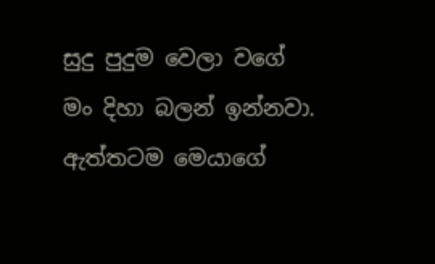සුදු පුදුම වෙලා වගේ මං දිහා බලන් ඉන්නවා. ඇත්තටම මෙයාගේ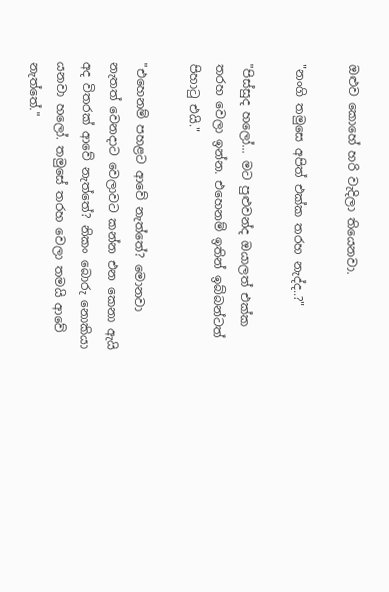ඔළුව කොහේ හරි වැදිලා තියෙනවා.

"නංගි තමුසෙ අපිත් එක්ක තරහ නැද්ද..?"

"පිස්සුද හලෝ... මට පුළුවන්ද ඔයාලත් එක්ක තරහ වෙලා ඉන්න. එහෙනම් ඉතින් ඉබ්බන්ටත් පිහාටු එයි."

"එහෙනම් පහළට ආවේ නැත්තේ? මොනවා නැතත් වෙනදාට වෙලාවට කන්න එන කෙනා ඇයි අද විතරක් ආවේ නැත්තේ? නිකං බොරු නොකියා යනවා හලෝ. තමුසේ තරහ වෙලා තමයි ආවේ නැත්තේ."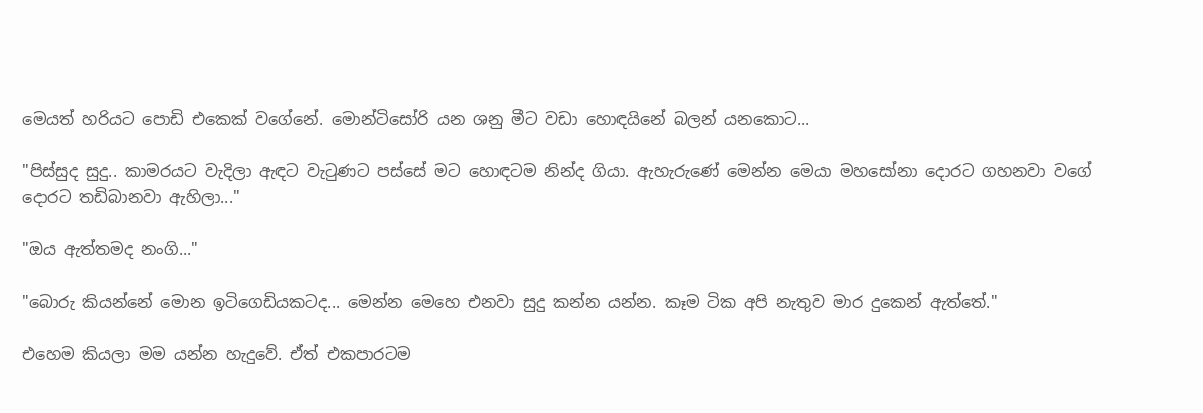මෙයත් හරියට පොඩි එකෙක් වගේනේ. මොන්ටිසෝරි යන ශනු මීට වඩා හොඳයිනේ බලන් යනකොට...

"පිස්සුද සුදු.. කාමරයට වැදිලා ඇඳට වැටුණට පස්සේ මට හොඳටම නින්ද ගියා. ඇහැරුණේ මෙන්න මෙයා මහසෝනා දොරට ගහනවා වගේ දොරට තඩිබානවා ඇහිලා..."

"ඔය ඇත්තමද නංගි..."

"බොරු කියන්නේ මොන ඉටිගෙඩියකටද... මෙන්න මෙහෙ එනවා සුදු කන්න යන්න. කෑම ටික අපි නැතුව මාර දුකෙන් ඇත්තේ."

එහෙම කියලා මම යන්න හැදුවේ. ඒත් එකපාරටම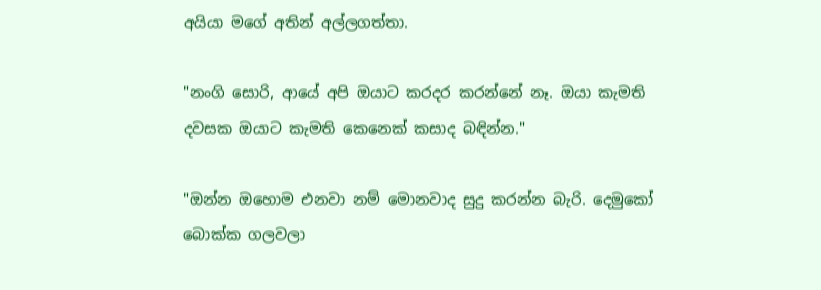අයියා මගේ අතින් අල්ලගත්තා.

"නංගි සොරි, ආයේ අපි ඔයාට කරදර කරන්නේ නෑ. ඔයා කැමති දවසක ඔයාට කැමති කෙනෙක් කසාද බඳින්න."

"ඔන්න ඔහොම එනවා නම් මොනවාද සුදු කරන්න බැරි. දෙමුකෝ බොක්ක ගලවලා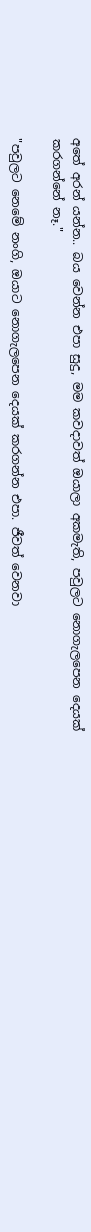අතේ අරන් යන්න.. බය වෙන්න එපා සුදු, මම කවදාවත් ඔයාලා අකමැති, පවුලට නොගැලපෙන දෙයක් කරගන්නේ නෑ."

"පවුලට නෙමේ නංගි, ඔයාට නොගැලපෙන දෙයක් කරගන්න එපා. ජීවත් වෙනවා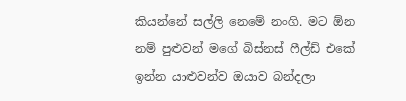කියන්නේ සල්ලි නෙමේ නංගි. මට ඕන නම් පුළුවන් මගේ බිස්නස් ෆීල්ඩ් එකේ ඉන්න යාළුවන්ව ඔයාව බන්දලා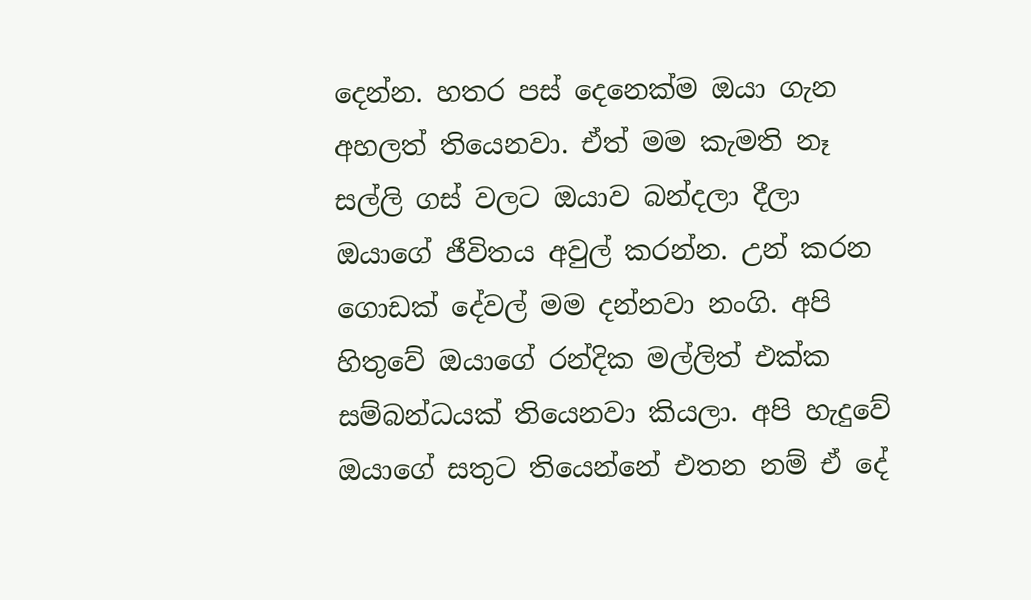දෙන්න. හතර පස් දෙනෙක්ම ඔයා ගැන අහලත් තියෙනවා. ඒත් මම කැමති නෑ සල්ලි ගස් වලට ඔයාව බන්දලා දීලා ඔයාගේ ජීවිතය අවුල් කරන්න. උන් කරන ගොඩක් දේවල් මම දන්නවා නංගි. අපි හිතුවේ ඔයාගේ රන්දික මල්ලිත් එක්ක සම්බන්ධයක් තියෙනවා කියලා. අපි හැදුවේ ඔයාගේ සතුට තියෙන්නේ එතන නම් ඒ දේ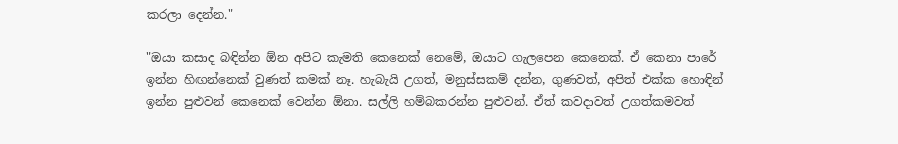කරලා දෙන්න."

"ඔයා කසාද බඳින්න ඕන අපිට කැමති කෙනෙක් නෙමේ, ඔයාට ගැලපෙන කෙනෙක්. ඒ කෙනා පාරේ ඉන්න හිඟන්නෙක් වුණත් කමක් නෑ. හැබැයි උගත්, මනුස්සකම් දන්න, ගුණවත්, අපිත් එක්ක හොඳින් ඉන්න පුළුවන් කෙනෙක් වෙන්න ඕනා. සල්ලි හම්බකරන්න පුළුවන්. ඒත් කවදාවත් උගත්කමවත්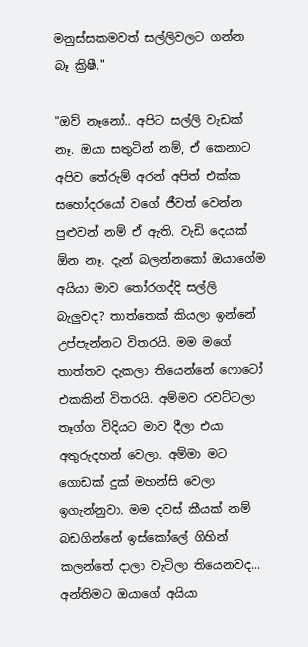මනුස්සකමවත් සල්ලිවලට ගන්න බෑ ක්‍රිෂී."

"ඔව් නෑනෝ.. අපිට සල්ලි වැඩක් නෑ. ඔයා සතුටින් නම්, ඒ කෙනාට අපිව තේරුම් අරන් අපිත් එක්ක සහෝදරයෝ වගේ ජීවත් වෙන්න පුළුවන් නම් ඒ ඇති. වැඩි දෙයක් ඕන නෑ. දැන් බලන්නකෝ ඔයාගේම අයියා මාව තෝරගද්දි සල්ලි බැලුවද? තාත්තෙක් කියලා ඉන්නේ උප්පැන්නට විතරයි. මම මගේ තාත්තව දැකලා තියෙන්නේ ෆොටෝ එකකින් විතරයි. අම්මව රවට්ටලා තෑග්ග විදියට මාව දීලා එයා අතුරුදහන් වෙලා. අම්මා මට ගොඩක් දුක් මහන්සි වෙලා ඉගැන්නුවා. මම දවස් කීයක් නම් බඩගින්නේ ඉස්කෝලේ ගිහින් කලන්තේ දාලා වැටිලා තියෙනවද... අන්තිමට ඔයාගේ අයියා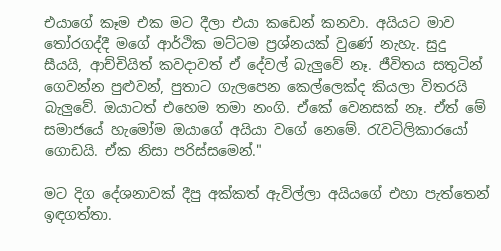එයාගේ කෑම එක මට දීලා එයා කඩෙන් කනවා. අයියට මාව තෝරගද්දී මගේ ආර්ථික මට්ටම ප්‍රශ්නයක් වුණේ නැහැ. සුදු සීයයි, ආච්චියිත් කවදාවත් ඒ දේවල් බැලුවේ නෑ. ජීවිතය සතුටින් ගෙවන්න පුළුවන්, පුතාට ගැලපෙන කෙල්ලෙක්ද කියලා විතරයි බැලුවේ. ඔයාටත් එහෙම තමා නංගි. ඒකේ වෙනසක් නෑ. ඒත් මේ සමාජයේ හැමෝම ඔයාගේ අයියා වගේ නෙමේ. රැවටිලිකාරයෝ ගොඩයි. ඒක නිසා පරිස්සමෙන්."

මට දිග දේශනාවක් දීපු අක්කත් ඇවිල්ලා අයියගේ එහා පැත්තෙන් ඉඳගත්තා.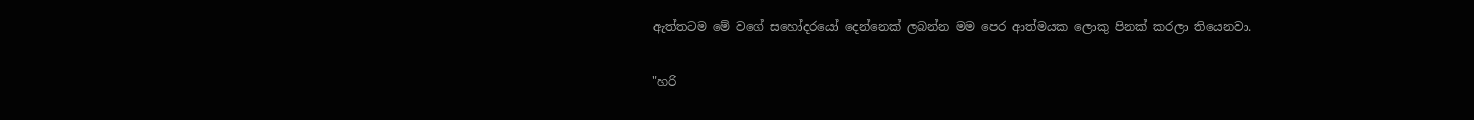ඇත්තටම මේ වගේ සහෝදරයෝ දෙන්නෙක් ලබන්න මම පෙර ආත්මයක ලොකු පිනක් කරලා තියෙනවා.

"හරි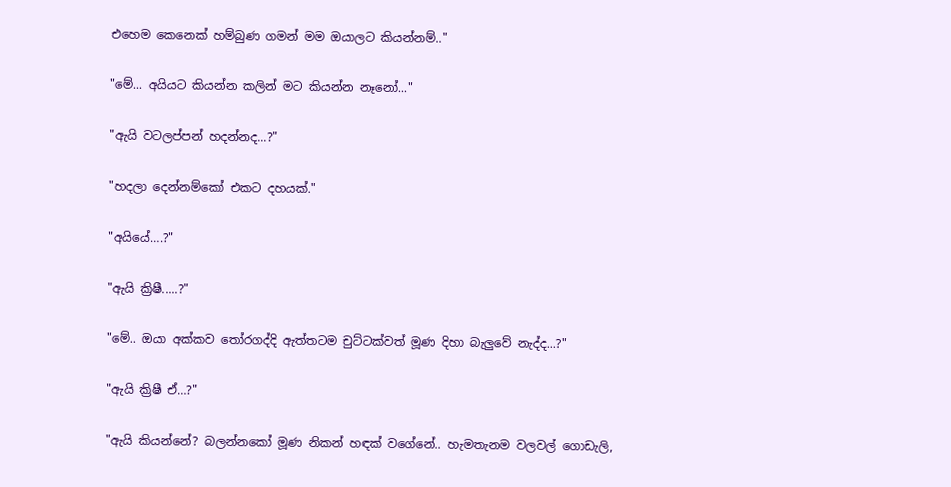එහෙම කෙනෙක් හම්බුණ ගමන් මම ඔයාලට කියන්නම්.."

"මේ... අයියට කියන්න කලින් මට කියන්න නෑනෝ..."

"ඇයි වටලප්පන් හදන්නද...?"

"හදලා දෙන්නම්කෝ එකට දහයක්."

"අයියේ….?"

"ඇයි ක්‍රිෂී.....?"

"මේ.. ඔයා අක්කව තෝරගද්දි ඇත්තටම චුට්ටක්වත් මූණ දිහා බැලුවේ නැද්ද...?"

"ඇයි ක්‍රිෂී ඒ…?"

"ඇයි කියන්නේ? බලන්නකෝ මූණ නිකන් හඳක් වගේනේ.. හැමතැනම වලවල් ගොඩැලි,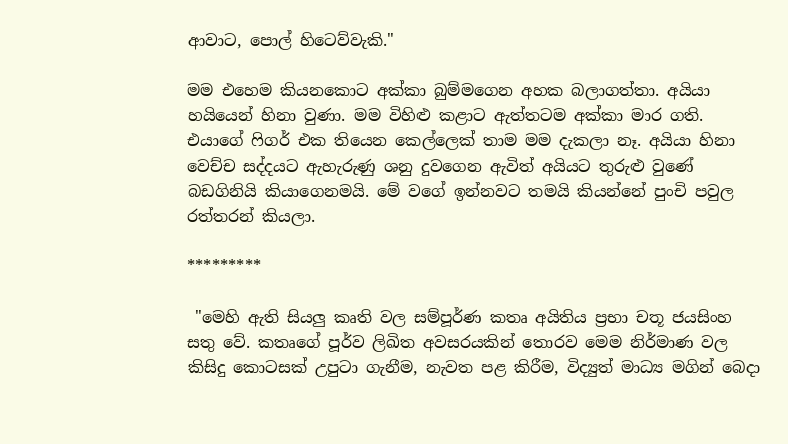ආවාට, පොල් හිටෙව්වැකි."

මම එහෙම කියනකොට අක්කා බුම්මගෙන අහක බලාගත්තා. අයියා හයියෙන් හිනා වුණා. මම විහිළු කළාට ඇත්තටම අක්කා මාර ගති. එයාගේ ෆිගර් එක තියෙන කෙල්ලෙක් තාම මම දැකලා නෑ. අයියා හිනා වෙච්ච සද්දයට ඇහැරුණු ශනු දුවගෙන ඇවිත් අයියට තුරුළු වුණේ බඩගිනියි කියාගෙනමයි. මේ වගේ ඉන්නවට තමයි කියන්නේ පුංචි පවුල රත්තරන් කියලා.

*********

 "මෙහි ඇති සියලු කෘති වල සම්පූර්ණ කතෘ අයිතිය ප්‍රභා චතූ ජයසිංහ සතු වේ. කතෘගේ පූර්ව ලිඛිත අවසරයකින් තොරව මෙම නිර්මාණ වල කිසිදු කොටසක් උපුටා ගැනීම, නැවත පළ කිරීම, විද්‍යුත් මාධ්‍ය මගින් බෙදා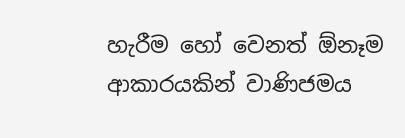හැරීම හෝ වෙනත් ඕනෑම ආකාරයකින් වාණිජමය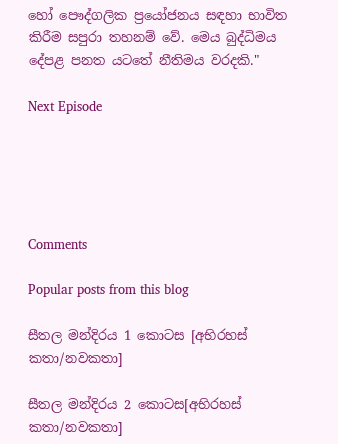හෝ පෞද්ගලික ප්‍රයෝජනය සඳහා භාවිත කිරීම සපුරා තහනම් වේ. මෙය බුද්ධිමය දේපළ පනත යටතේ නීතිමය වරදකි."

Next Episode





Comments

Popular posts from this blog

සීතල මන්දිරය 1 කොටස [අභිරහස් කතා/නවකතා]

සීතල මන්දිරය 2 කොටස[අභිරහස් කතා/නවකතා]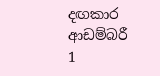දඟකාර ආඩම්බරී 1